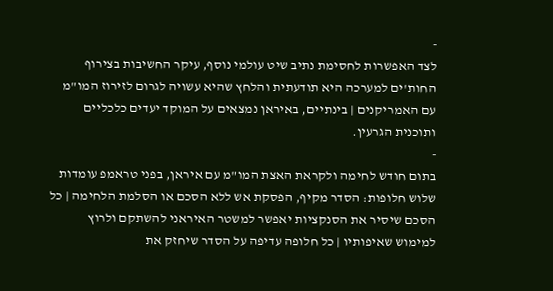-
לצד האפשרות לחסימת נתיב שיט עולמי נוסף, עיקר החשיבות בצירוף החות'ים למערכה היא תודעתית והלחץ שהיא עשויה לגרום לזירוז המו"מ עם האמריקנים | בינתיים, באיראן נמצאים על המוקד יעדים כלכליים ותוכנית הגרעין.
-
בתום חודש לחימה ולקראת האצת המו"מ עם איראן, בפני טראמפ עומדות שלוש חלופות: הסדר מקיף, הפסקת אש ללא הסכם או הסלמת הלחימה | כל הסכם שיסיר את הסנקציות יאפשר למשטר האיראני להשתקם ולרוץ למימוש שאיפותיו | כל חלופה עדיפה על הסדר שיחזק את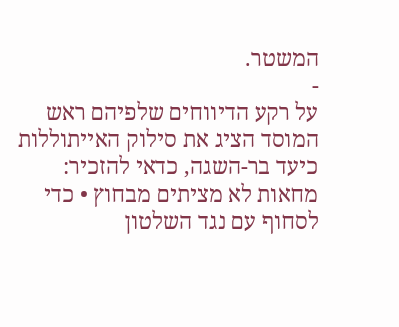המשטר.
-
על רקע הדיווחים שלפיהם ראש המוסד הציג את סילוק האייתוללות כיעד בר-השגה, כדאי להזכיר: מחאות לא מציתים מבחוץ • כדי לסחוף עם נגד השלטון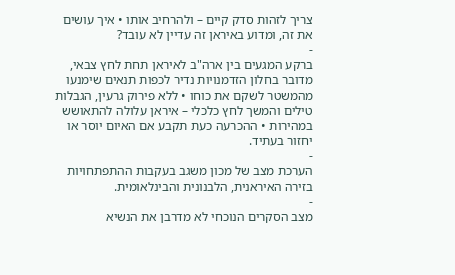צריך לזהות סדק קיים – ולהרחיב אותו • איך עושים את זה, ומדוע באיראן זה עדיין לא עובד?
-
ברקע המגעים בין ארה"ב לאיראן תחת לחץ צבאי, מדובר בחלון הזדמנויות נדיר לכפות תנאים שימנעו מהמשטר לשקם את כוחו • ללא פירוק גרעין, הגבלות טילים והמשך לחץ כלכלי – איראן עלולה להתאושש במהירות • ההכרעה כעת תקבע אם האיום יוסר או יחזור בעתיד.
-
הערכת מצב של מכון משגב בעקבות ההתפתחויות בזירה האיראנית, הלבנונית והבינלאומית.
-
מצב הסקרים הנוכחי לא מדרבן את הנשיא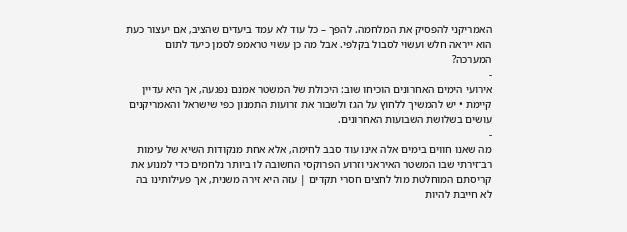האמריקני להפסיק את המלחמה. להפך – כל עוד לא עמד ביעדים שהציב, אם יעצור כעת הוא ייראה חלש ועשוי לסבול בקלפי. אבל מה כן עשוי טראמפ לסמן כיעד לתום המערכה?
-
אירועי הימים האחרונים הוכיחו שוב: היכולת של המשטר אמנם נפגעה, אך היא עדיין קיימת • יש להמשיך ללחוץ על הגז ולשבור את זרועות התמנון כפי שישראל והאמריקנים עושים בשלושת השבועות האחרונים.
-
מה שאנו חווים בימים אלה אינו עוד סבב לחימה, אלא אחת מנקודות השיא של עימות רב־זירתי שבו המשטר האיראני וזרוע הפרוקסי החשובה לו ביותר נלחמים כדי למנוע את קריסתם המוחלטת מול לחצים חסרי תקדים | עזה היא זירה משנית, אך פעילותינו בה לא חייבת להיות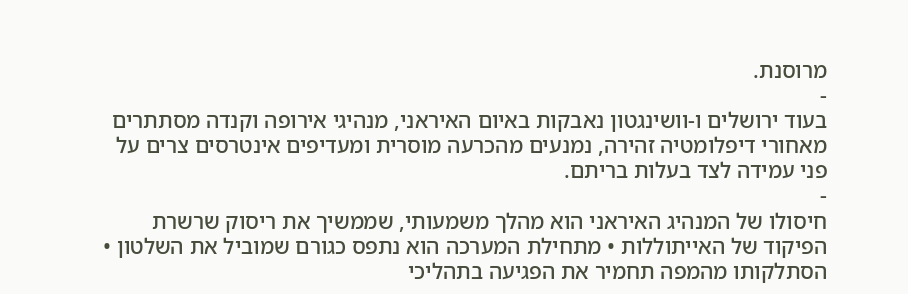מרוסנת.
-
בעוד ירושלים ו-וושינגטון נאבקות באיום האיראני, מנהיגי אירופה וקנדה מסתתרים מאחורי דיפלומטיה זהירה, נמנעים מהכרעה מוסרית ומעדיפים אינטרסים צרים על פני עמידה לצד בעלות בריתם.
-
חיסולו של המנהיג האיראני הוא מהלך משמעותי, שממשיך את ריסוק שרשרת הפיקוד של האייתוללות • מתחילת המערכה הוא נתפס כגורם שמוביל את השלטון • הסתלקותו מהמפה תחמיר את הפגיעה בתהליכי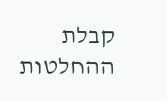קבלת ההחלטות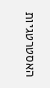האסטרטגיות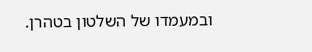ובמעמדו של השלטון בטהרן.